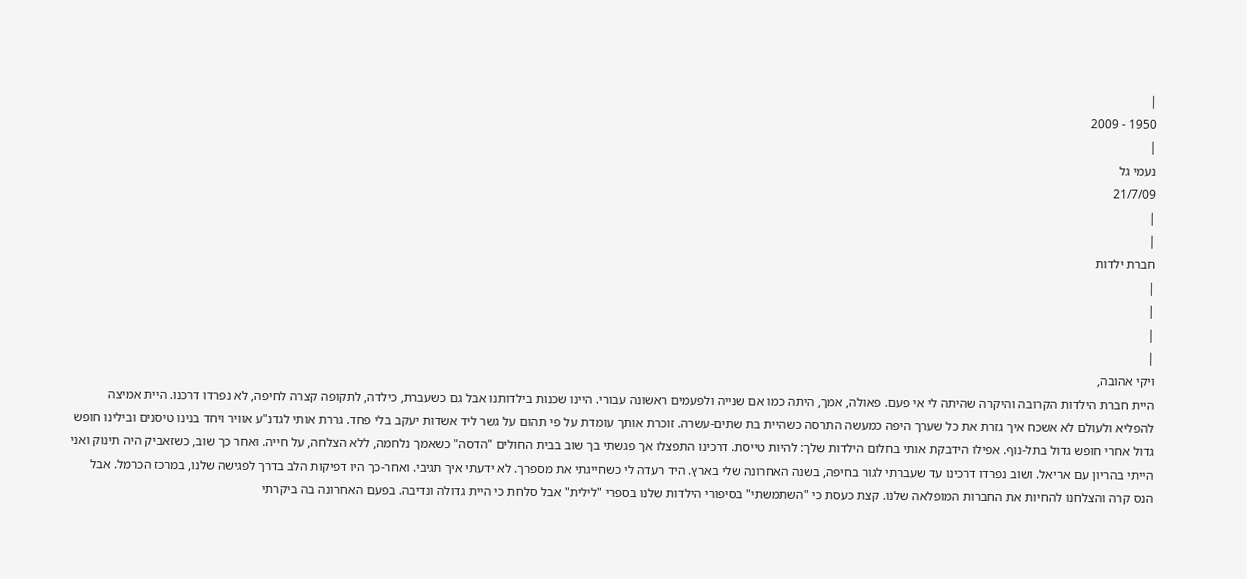|
1950 - 2009
|
נעמי גל
21/7/09
|
|
חברת ילדות
|
|
|
|
ויקי אהובה,
היית חברת הילדות הקרובה והיקרה שהיתה לי אי פעם. פאולה, אמך, היתה כמו אם שנייה ולפעמים ראשונה עבורי. היינו שכנות בילדותנו אבל גם כשעברת, כילדה, לתקופה קצרה לחיפה, לא נפרדו דרכנו. היית אמיצה להפליא ולעולם לא אשכח איך גזרת את כל שערך היפה כמעשה התרסה כשהיית בת שתים-עשרה. זוכרת אותך עומדת על פי תהום על גשר ליד אשדות יעקב בלי פחד. גררת אותי לגדנ"ע אוויר ויחד בנינו טיסנים ובילינו חופש גדול אחרי חופש גדול בתל-נוף. אפילו הידבקת אותי בחלום הילדות שלך: להיות טייסת. דרכינו התפצלו אך פגשתי בך שוב בבית החולים "הדסה" כשאמך נלחמה, ללא הצלחה, על חייה. ואחר כך שוב, כשזאביק היה תינוק ואני הייתי בהריון עם אריאל. ושוב נפרדו דרכינו עד שעברתי לגור בחיפה, בשנה האחרונה שלי בארץ. היד רעדה לי כשחייגתי את מספרך. לא ידעתי איך תגיבי. ואחר-כך היו דפיקות הלב בדרך לפגישה שלנו, במרכז הכרמל. אבל הנס קרה והצלחנו להחיות את החברות המופלאה שלנו. קצת כעסת כי "השתמשתי" בסיפורי הילדות שלנו בספרי "לילית" אבל סלחת כי היית גדולה ונדיבה. בפעם האחרונה בה ביקרתי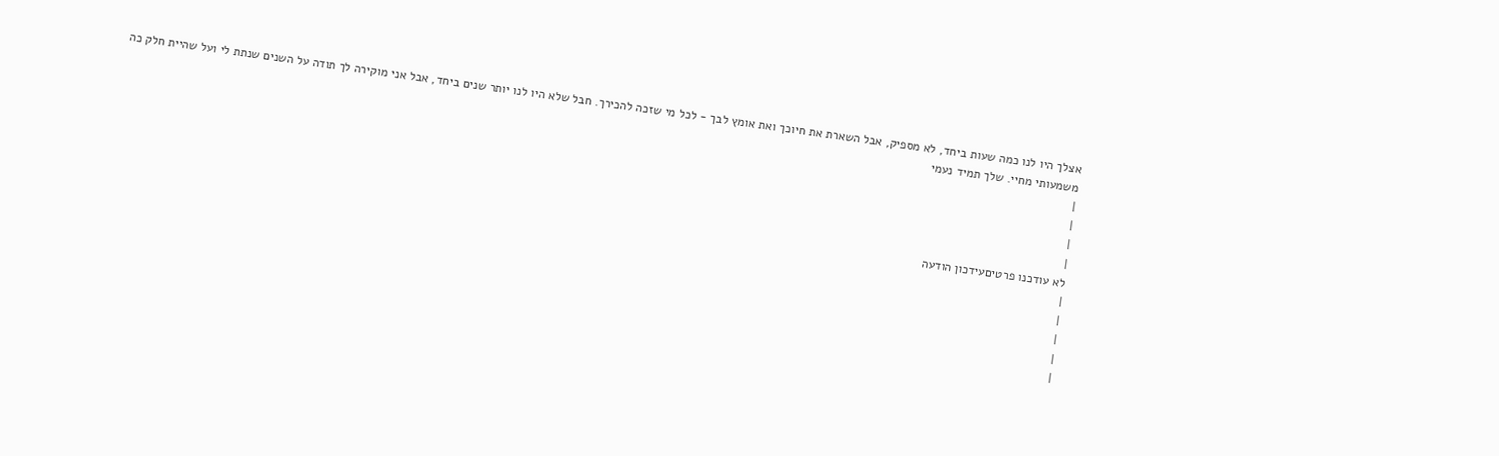אצלך היו לנו כמה שעות ביחד, לא מספיק, אבל השארת את חיוכך ואת אומץ לבך - לכל מי שזכה להכירך. חבל שלא היו לנו יותר שנים ביחד, אבל אני מוקירה לך תודה על השנים שנתת לי ועל שהיית חלק כה משמעותי מחיי. שלך תמיד נעמי
|
|
|
|
לא עודכנו פרטיםעידכון הודעה
|
|
|
|
|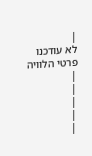|
לא עודכנו פרטי הלוויה
|
|
|
|
|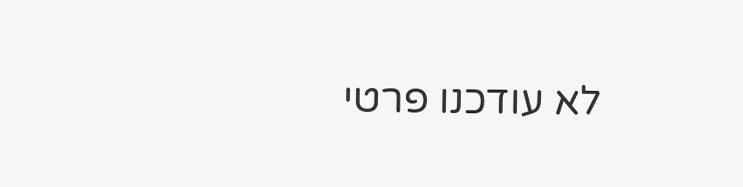לא עודכנו פרטי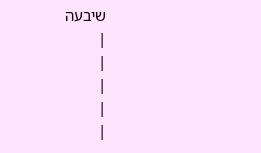שיבעה
|
|
|
|
|